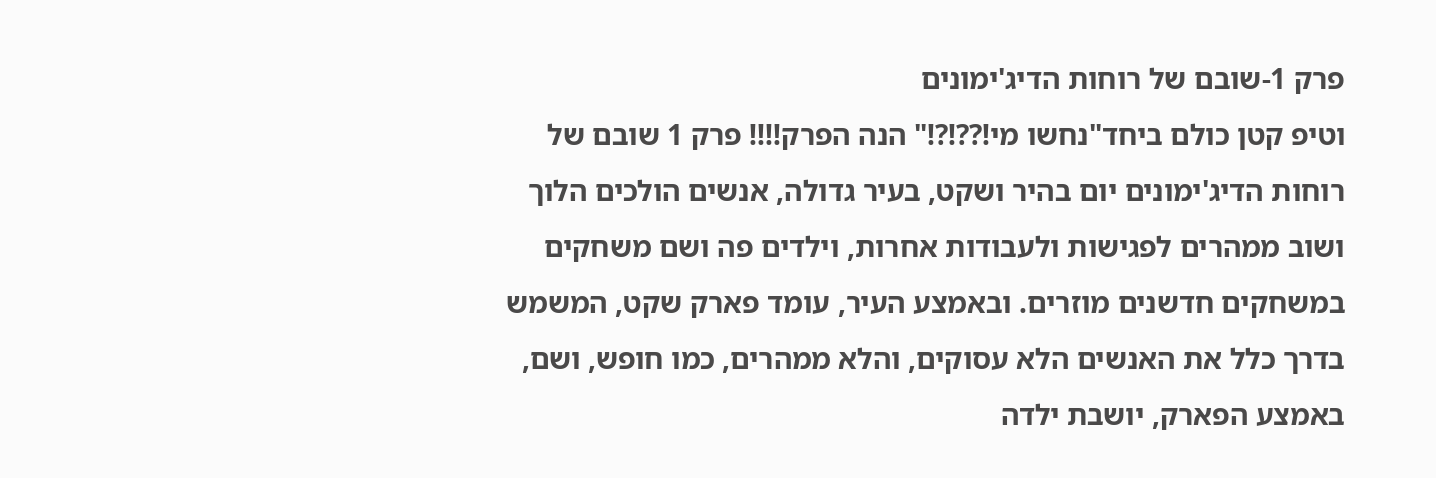פרק 1-שובם של רוחות הדיג'ימונים
וטיפ קטן כולם ביחד"נחשו מי!??!?!" הנה הפרק!!!! פרק 1 שובם של רוחות הדיג'ימונים יום בהיר ושקט, בעיר גדולה, אנשים הולכים הלוך ושוב ממהרים לפגישות ולעבודות אחרות, וילדים פה ושם משחקים במשחקים חדשנים מוזרים. ובאמצע העיר, עומד פארק שקט, המשמש בדרך כלל את האנשים הלא עסוקים, והלא ממהרים, כמו חופש, ושם, באמצע הפארק, יושבת ילדה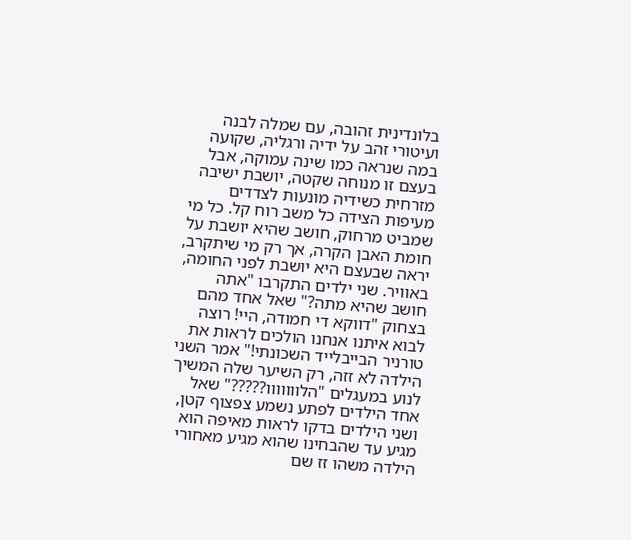בלונדינית זהובה, עם שמלה לבנה ועיטורי זהב על ידיה ורגליה, שקועה במה שנראה כמו שינה עמוקה, אבל בעצם זו מנוחה שקטה, יושבת ישיבה מזרחית כשידיה מונעות לצדדים מעיפות הצידה כל משב רוח קל. כל מי שמביט מרחוק, חושב שהיא יושבת על חומת האבן הקרה, אך רק מי שיתקרב, יראה שבעצם היא יושבת לפני החומה, באוויר. שני ילדים התקרבו "אתה חושב שהיא מתה?" שאל אחד מהם בצחוק "דווקא די חמודה, היי! רוצה לבוא איתנו אנחנו הולכים לראות את טורניר הבייבלייד השכונתי!" אמר השני הילדה לא זזה, רק השיער שלה המשיך לנוע במעגלים "הלווווווו?????" שאל אחד הילדים לפתע נשמע צפצוף קטן, ושני הילדים בדקו לראות מאיפה הוא מגיע עד שהבחינו שהוא מגיע מאחורי הילדה משהו זז שם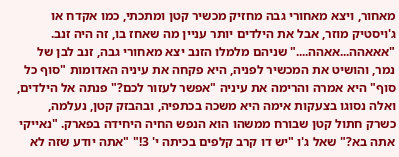מאחור, ויצא מאחורי גבה מחזיק מכשיר קטן ומתכתי, כמו אקדח או ג'ויסטיק מוזר, אבל את הילדים יותר עניין מה שאחז בו, זה היה זנב. "אאאהה...אאהה...." שניהם מלמלו הזנב יצא מאחורי גבה, זנב לבן של נמר, והושיט את המכשיר לפניה, היא פקחה את עיניה האדומות "סוף כל סוף" היא אמרה והרימה את עיניה "אפשר לעזור לכם?" פנתה אל הילדים, ואלה נסוגו בצעקות אימה היא משכה בכתפיה, ובהבזק קטן, נעלמה, כשרק חתול קטן שבורח ממשהו הוא הנפש החיה היחידה בפארק. "נאייקי אתה בא?" שאל ג'ו "יש דו קרב קלפים בכיתה י' 3!" "אתה יודע שזה לא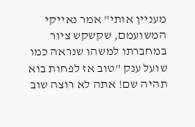מעניין אותי" אמר נאייקי המשועמם, שקשקש ציור במחברתו למשהו שנראה כמו שועל ענק "טוב אז לפחות בוא תהיה שם! אתה לא רוצה שוב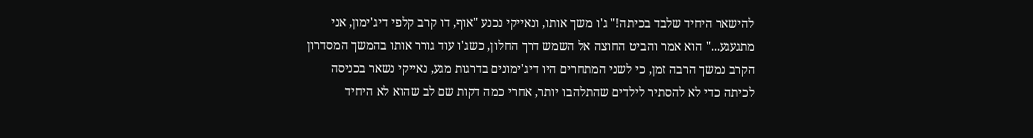להישאר היחיד שלבד בכיתה!" ג'ו משך אותו, ונאייקי נכנע "אוף, דו קרב קלפי דיג'ימון, אני מתגעגע..." הוא אמר והביט החוצה אל השמש דרך החלון, כשג'ו עוד גורר אותו בהמשך המסדרון הקרב נמשך הרבה זמן, כי לשני המתחרים היו דיג'ימונים בדרגות מגע, נאייקי נשאר בכניסה לכיתה כדי לא להסתיר לילדים שהתלהבו יותר, אחרי כמה דקות שם לב שהוא לא היחיד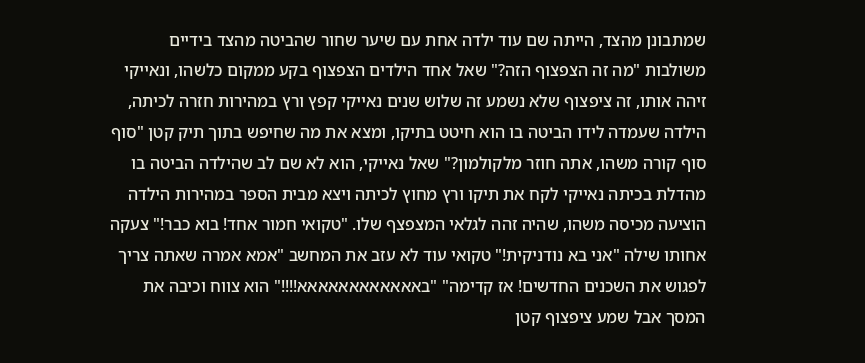שמתבונן מהצד, הייתה שם עוד ילדה אחת עם שיער שחור שהביטה מהצד בידיים משולבות "מה זה הצפצוף הזה?" שאל אחד הילדים הצפצוף בקע ממקום כלשהו, ונאייקי זיהה אותו, זה ציפצוף שלא נשמע זה שלוש שנים נאייקי קפץ ורץ במהירות חזרה לכיתה, הילדה שעמדה לידו הביטה בו הוא חיטט בתיקו, ומצא את מה שחיפש בתוך תיק קטן "סוף סוף קורה משהו, אתה חוזר מלקולמון?" שאל נאייקי, הוא לא שם לב שהילדה הביטה בו מהדלת בכיתה נאייקי לקח את תיקו ורץ מחוץ לכיתה ויצא מבית הספר במהירות הילדה הוציעה מכיסה משהו, שהיה זהה לגלאי המצפצף שלו. "טקואי חמור אחד! בוא כבר!" צעקה אחותו שילה "אני בא נודניקית!" טקואי עוד לא עזב את המחשב "אמא אמרה שאתה צריך לפגוש את השכנים החדשים! אז קדימה" "באאאאאאאאאאאא!!!!" הוא צווח וכיבה את המסך אבל שמע ציפצוף קטן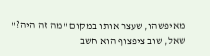מאיפשהו, שעצר אותו במקום "מה זה היה?" שאל, שוב ציפצוף הוא חשב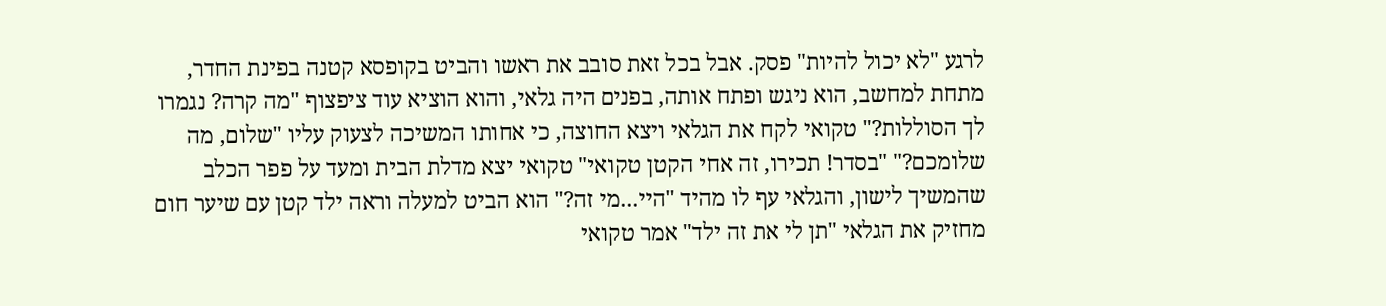לרגע "לא יכול להיות" פסק. אבל בכל זאת סובב את ראשו והביט בקופסא קטנה בפינת החדר, מתחת למחשב, הוא ניגש ופתח אותה, בפנים היה גלאי, והוא הוציא עוד ציפצוף "מה קרה? נגמרו לך הסוללות?" טקואי לקח את הגלאי ויצא החוצה, כי אחותו המשיכה לצעוק עליו "שלום, מה שלומכם?" "בסדר! תכירו, זה אחי הקטן טקואי" טקואי יצא מדלת הבית ומעד על פפר הכלב שהמשיך לישון, והגלאי עף לו מהיד "היי...מי זה?" הוא הביט למעלה וראה ילד קטן עם שיער חום מחזיק את הגלאי "תן לי את זה ילד" אמר טקואי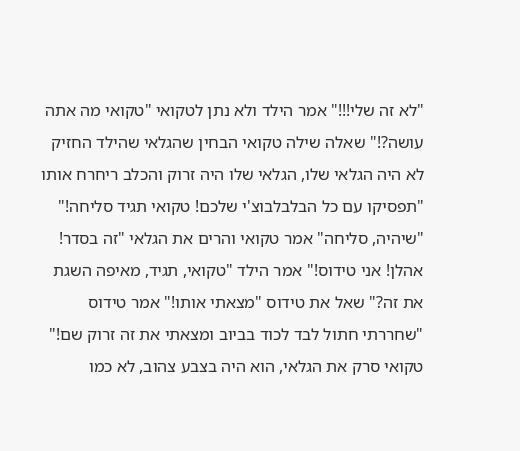"לא זה שלי!!!" אמר הילד ולא נתן לטקואי "טקואי מה אתה עושה?!" שאלה שילה טקואי הבחין שהגלאי שהילד החזיק לא היה הגלאי שלו, הגלאי שלו היה זרוק והכלב ריחרח אותו "תפסיקו עם כל הבלבלבוצ'י שלכם! טקואי תגיד סליחה!" "שיהיה, סליחה" אמר טקואי והרים את הגלאי "זה בסדר! אהלן! אני טידוס!" אמר הילד "טקואי, תגיד, מאיפה השגת את זה?" שאל את טידוס "מצאתי אותו!" אמר טידוס "שחררתי חתול לבד לכוד בביוב ומצאתי את זה זרוק שם!" טקואי סרק את הגלאי, הוא היה בצבע צהוב, לא כמו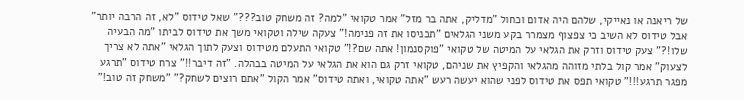של ריאנה או נאייקי, שלהם היה אדום וכחול "מדליק, אתה בר מזל" אמר טקואי "למה? זה משחק טוב???" שאל טידוס "לא, זה הרבה יותר" אבל טידוס לא השיב כי צפצוף מצמרר בקע משני הגלאים "תכניסו את זה פנימה!" צעקה שילה וטקואי משך את טידוס לביתו "מה הבעיה שלו!?" צעק טידוס וזרק את הגלאי על המיטה של טקואי "פוקסנמון! אתה שם?!" טקואי התעלם מטידוס וצעק לתוך הגלאי "אתה לא צריך לצעוק" אמר קול בלתי מזוהה מהגלאי והקפיץ את שניהם, טקואי זרק גם הוא את הגלאי על המיטה בבהלה. "זה דיבר!!" צרח טידוס "תרגע מפגר תרגע!!!" טקואי תפס את טידוס לפני שהוא יעשה רעש "אתה טקואי, ואתה טידוס" אמר הקול "אתם רוצים לשחק?" "משחק זה טוב!"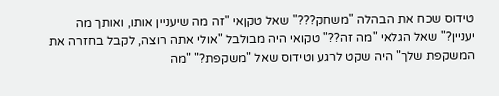טידוס שכח את הבהלה "משחק???" שאל טקןאי "זה מה שיעניין אותו, ואותך מה יעניין?" שאל הגלאי "מה זה??" טקואי היה מבולבל "אולי אתה רוצה, לקבל בחזרה את המשקפת שלך" היה שקט לרגע וטידוס שאל "משקפת?" "מה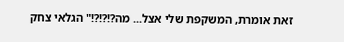זאת אומרת, המשקפת שלי אצל... מה?!?!?!" הגלאי צחק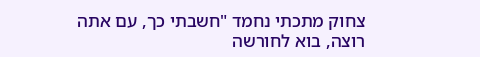צחוק מתכתי נחמד "חשבתי כך, עם אתה רוצה, בוא לחורשה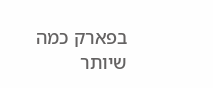בפארק כמה שיותר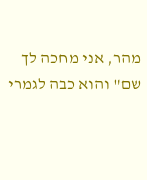מהר, אני מחכה לך שם" והוא כבה לגמרי